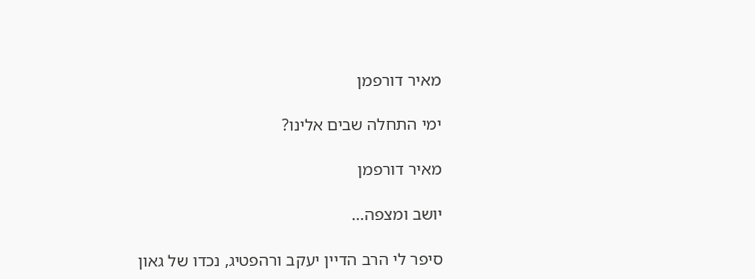מאיר דורפמן

ימי התחלה שבים אלינו?

מאיר דורפמן

יושב ומצפה…

סיפר לי הרב הדיין יעקב ורהפטיג, נכדו של גאון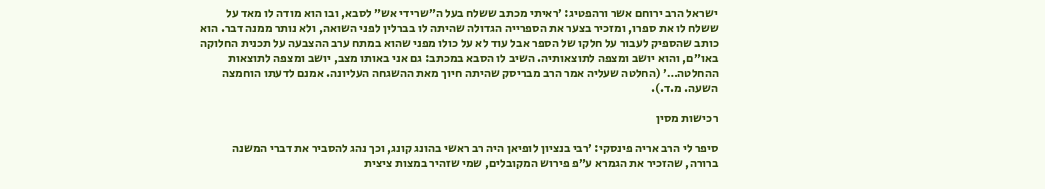ישראל הרב ירוחם אשר ורהפטיג: ׳ראיתי מכתב ששלח בעל ה״שרידי אש״ לסבא, ובו הוא מודה לו מאד על ששלח לו את ספרו, ומזכיר בצער את הספרייה הגדולה שהיתה לו בברלין לפני השואה, ולא נותר ממנה דבר. הוא כותב שהספיק לעבור על חלקו של הספר אבל עוד לא על כולו מפני שהוא במתח ערב ההצבעה על תכנית החלוקה באו״ם, והוא יושב ומצפה לתוצאותיה. השיב לו הסבא במכתב: גם אני באותו מצב, יושב ומצפה לתוצאות ההחלטה…׳ (החלטה שעליה אמר הרב מבריסק שהיתה חיוך מאת ההשגחה העליונה. אמנם לדעתו הוחמצה השעה. מ.ד.).

רכישות מסין

סיפר לי הרב אריה פינסקי: ׳רבי בנציון לופיאן היה רב ראשי בהונג קונג, וכך נהג להסביר את דברי המשנה ברורה, שהזכיר את הגמרא ע״פ פירוש המקובלים, שמי שזהיר במצות ציצית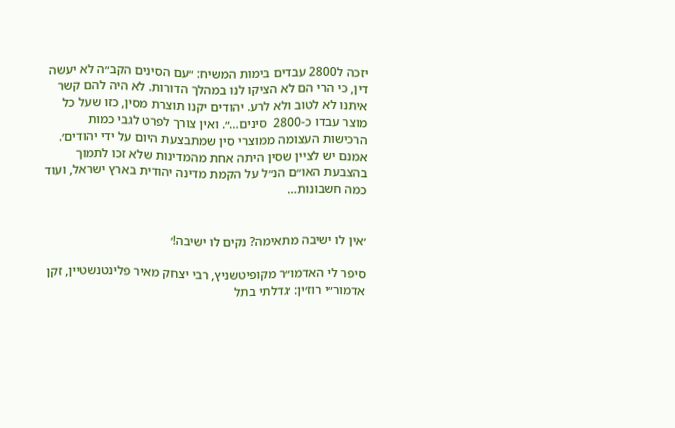יזכה ל2800 עבדים בימות המשיח: ״עם הסינים הקב״ה לא יעשה דין, כי הרי הם לא הציקו לנו במהלך הדורות. לא היה להם קשר איתנו לא לטוב ולא לרע. יהודים יקנו תוצרת מסין, כזו שעל כל מוצר עבדו כ-2800  סינים…״. ואין צורך לפרט לגבי כמות הרכישות העצומה ממוצרי סין שמתבצעת היום על ידי יהודים׳. אמנם יש לציין שסין היתה אחת מהמדינות שלא זכו לתמוך בהצבעת האו״ם הנ״ל על הקמת מדינה יהודית בארץ ישראל, ועוד כמה חשבונות…


׳אין לו ישיבה מתאימה? נקים לו ישיבה!׳

סיפר לי האדמו״ר מקופיטשניץ, רבי יצחק מאיר פלינטנשטיין, זקן אדמור״י רוז׳ין: ׳גדלתי בתל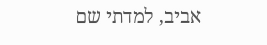אביב, למדתי שם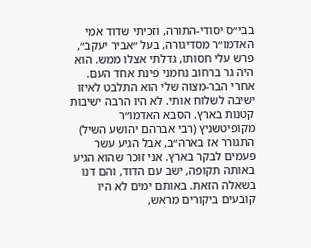בבי״ס יסודי-התורה, וזכיתי שדוד אמי האדמו״ר מסדיגורה, בעל ״אביר יעקב״, פרש עלי חסותו, גדלתי אצלו ממש. הוא היה גר ברחוב נחמני פינת אחד העם. אחרי הבר-מצוה שלי הוא התלבט לאיזו ישיבה לשלוח אותי. לא היו הרבה ישיבות קטנות בארץ. הסבא האדמו״ר מקופיטשניץ (רבי אברהם יהושע השיל) התגורר אז בארה״ב, אבל הגיע עשר פעמים לבקר בארץ. אני זוכר שהוא הגיע באותה תקופה, ישב עם הדוד, והם דנו בשאלה הזאת. באותם ימים לא היו קובעים ביקורים מראש,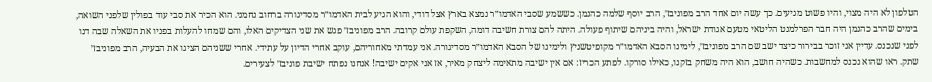הטלפון לא היה מצוי, והיו פשוט מגיעים. כך עשה יום אחד הרב מפוניבז׳, הרב יוסף שלמה כהנמן. כששמע שסבי האדמו״ר נמצא בארץ אצל דודי, והוא הגיע לבית האדמו״ר מסדיגורה ברחוב נחמני. הוא הכיר את סבי עוד בפולין שלפני השואה, בימים שהרב כהנמן היה חבר הפרלמנט הליטאי מטעם אגודת ישראל, והיה ביניהם שיתוף פעולה. היתה להם צורת חשיבה דומה, השקפת עולם קרובה. הרב מפוניבז׳ פגש את שני הצדיקים האלו, והם שמחו להעלות בפניו את השאלה שבה דנו לפני שנכנס. עדיין אני זוכר בבירור כיצד ישב שם הרב מפוניבז׳, לימינו הסבא האדמו״ר מקופיטשניץ ולימינו של הסבא האדמו״ר מסדיגורה. אני עמדתי מאחוריהם, עוקב אחרי הדיון על עתידי. אחרי ששניהם הציגו את הבעיה, הרב מפוניבז׳ שתק. ראו שהוא נכנס למחשבות. כשהיה חושב, הוא היה משחק בזקנו, כאילו סורקו. לפתע הכריז: אם אין ישיבה מתאימה ליצחק מאיר, אז אני אקים ישיבה! אנחנו נפתח ישיבת פוניבז׳ לצעירים.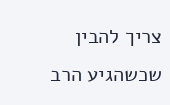צריך להבין שכשהגיע הרב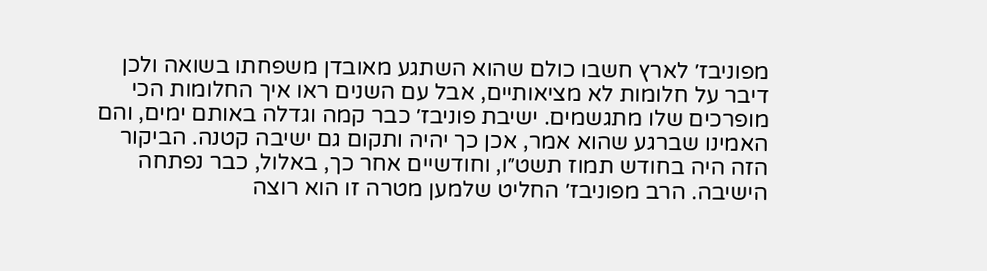מפוניבז׳ לארץ חשבו כולם שהוא השתגע מאובדן משפחתו בשואה ולכן דיבר על חלומות לא מציאותיים, אבל עם השנים ראו איך החלומות הכי מופרכים שלו מתגשמים. ישיבת פוניבז׳ כבר קמה וגדלה באותם ימים, והם האמינו שברגע שהוא אמר, אכן כך יהיה ותקום גם ישיבה קטנה. הביקור הזה היה בחודש תמוז תשט״ו, וחודשיים אחר כך, באלול, כבר נפתחה הישיבה. הרב מפוניבז׳ החליט שלמען מטרה זו הוא רוצה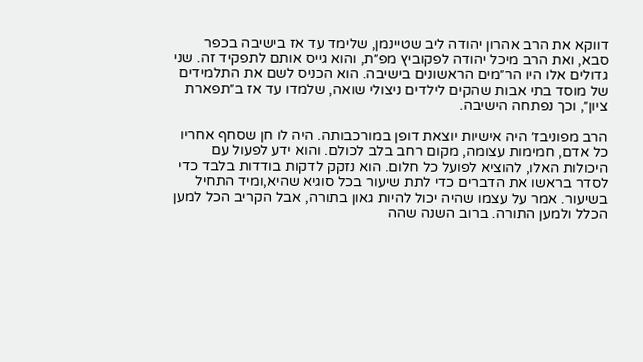דווקא את הרב אהרון יהודה ליב שטיינמן, שלימד עד אז בישיבה בכפר סבא, ואת הרב מיכל יהודה לפקוביץ מפ״ת, והוא גייס אותם לתפקיד זה. שני גדולים אלו היו הר״מים הראשונים בישיבה. הוא הכניס לשם את התלמידים של מוסד בתי אבות שהקים לילדים ניצולי שואה, שלמדו עד אז ב״תפארת ציון״, וכך נפתחה הישיבה.

הרב מפוניבז׳ היה אישיות יוצאת דופן במורכבותה. היה לו חן שסחף אחריו כל אדם, חמימות עצומה, מקום רחב בלב לכולם. והוא ידע לפעול עם היכולות האלו, להוציא לפועל כל חלום. הוא נזקק לדקות בודדות בלבד כדי לסדר בראשו את הדברים כדי לתת שיעור בכל סוגיא שהיא,ומיד התחיל בשיעור. אמר על עצמו שהיה יכול להיות גאון בתורה, אבל הקריב הכל למען הכלל ולמען התורה. ברוב השנה שהה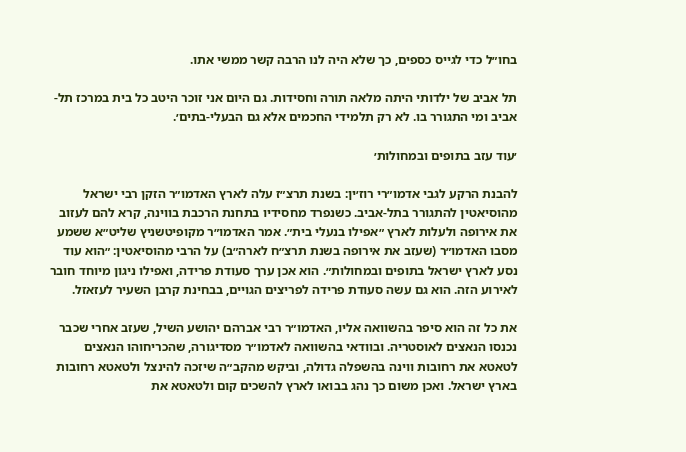בחו״ל כדי לגייס כספים, כך שלא היה לנו הרבה קשר ממשי אתו.

תל אביב של ילדותי היתה מלאה תורה וחסידות. גם היום אני זוכר היטב כל בית במרכז תל-אביב ומי התגורר בו. לא רק תלמידי החכמים אלא גם הבעלי-בתים׳.

׳עוד עזב בתופים ובמחולות׳

להבנת הרקע לגבי אדמו״רי רוז׳ין: בשנת תרצ״ז עלה לארץ האדמו״ר הזקן רבי ישראל מהוסיאטין להתגורר בתל-אביב. כשנפרד מחסידיו בתחנת הרכבת בווינה, קרא להם לעזוב את אירופה ולעלות לארץ ״אפילו בנעלי בית״. אמר האדמו״ר מקופיטשניץ שליט״א ששמע מסבו האדמו״ר (שעזב את אירופה בשנת תרצ״ח לארה״ב) על הרבי מהוסיאטין: ״הוא עוד נסע לארץ ישראל בתופים ובמחולות״. הוא אכן ערך סעודת פרידה, ואפילו ניגון מיוחד חובר לאירוע הזה. הוא גם עשה סעודת פרידה לפריצים הגויים, בבחינת קרבן השעיר לעזאזל.

את כל זה הוא סיפר בהשוואה אליו, האדמו״ר רבי אברהם יהושע השיל, שעזב אחרי שכבר נכנסו הנאצים לאוסטריה. ובוודאי בהשוואה לאדמו״ר מסדיגורה, שהכריחוהו הנאצים לטאטא את רחובות ווינה בהשפלה גדולה, וביקש מהקב״ה שיזכה להינצל ולטאטא רחובות בארץ ישראל. ואכן משום כך נהג בבואו לארץ להשכים קום ולטאטא את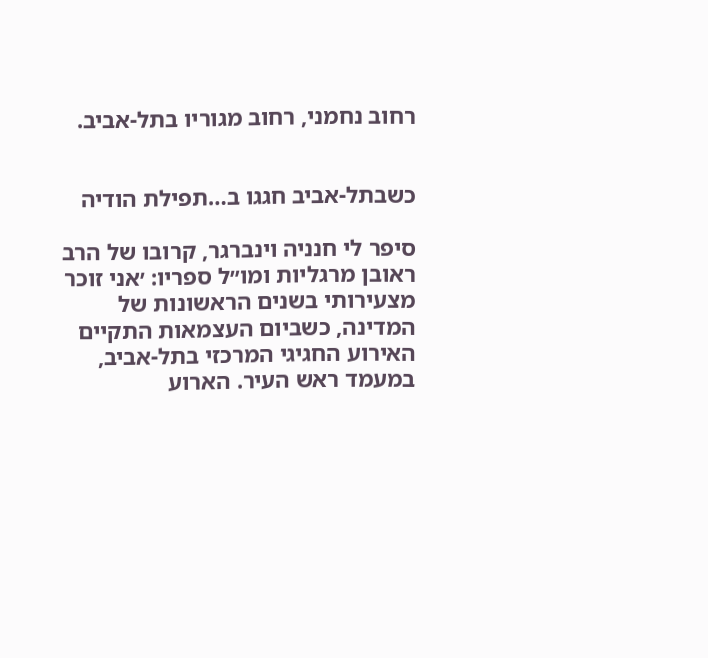רחוב נחמני, רחוב מגוריו בתל-אביב.


כשבתל-אביב חגגו ב…תפילת הודיה

סיפר לי חנניה וינברגר, קרובו של הרב ראובן מרגליות ומו״ל ספריו: ׳אני זוכר מצעירותי בשנים הראשונות של המדינה, כשביום העצמאות התקיים האירוע החגיגי המרכזי בתל-אביב, במעמד ראש העיר. הארוע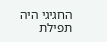החגיגי היה תפילת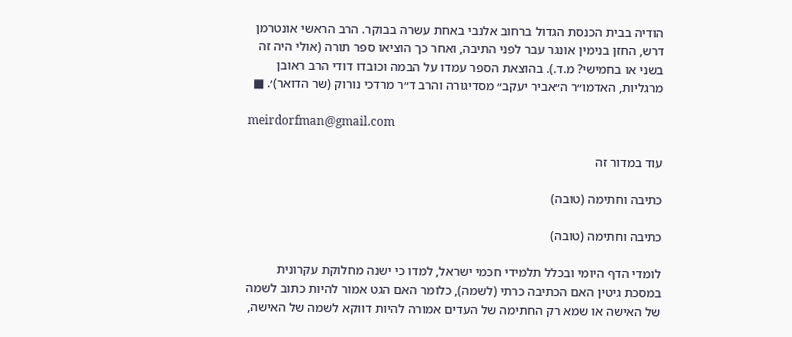הודיה בבית הכנסת הגדול ברחוב אלנבי באחת עשרה בבוקר. הרב הראשי אונטרמן דרש, החזן בנימין אונגר עבר לפני התיבה, ואחר כך הוציאו ספר תורה (אולי היה זה בשני או בחמישי? מ.ד.). בהוצאת הספר עמדו על הבמה וכובדו דודי הרב ראובן מרגליות, האדמו״ר ה״אביר יעקב״ מסדיגורה והרב ד״ר מרדכי נורוק (שר הדואר)׳. ■

meirdorfman@gmail.com

עוד במדור זה

כתיבה וחתימה (טובה)

כתיבה וחתימה (טובה)

לומדי הדף היומי ובכלל תלמידי חכמי ישראל, למדו כי ישנה מחלוקת עקרונית במסכת גיטין האם הכתיבה כרתי (לשמה), כלומר האם הגט אמור להיות כתוב לשמה של האישה או שמא רק החתימה של העדים אמורה להיות דווקא לשמה של האישה,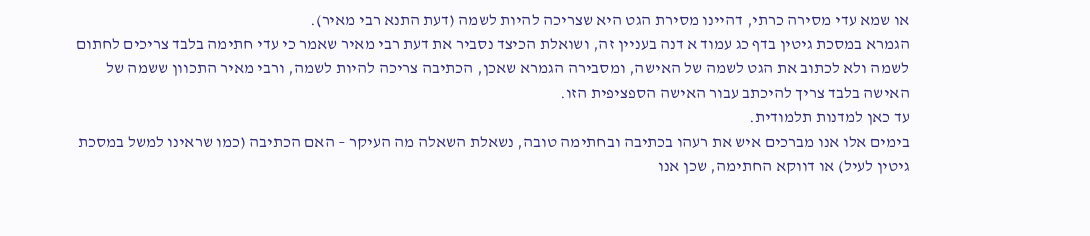או שמא עדי מסירה כרתי, דהיינו מסירת הגט היא שצריכה להיות לשמה (דעת התנא רבי מאיר).
הגמרא במסכת גיטין בדף כג עמוד א דנה בעניין זה, ושואלת הכיצד נסביר את דעת רבי מאיר שאמר כי עדי חתימה בלבד צריכים לחתום לשמה ולא לכתוב את הגט לשמה של האישה, ומסבירה הגמרא שאכן, הכתיבה צריכה להיות לשמה, ורבי מאיר התכוון ששמה של האישה בלבד צריך להיכתב עבור האישה הספציפית הזו.
עד כאן למדנות תלמודית.
בימים אלו אנו מברכים איש את רעהו בכתיבה ובחתימה טובה, נשאלת השאלה מה העיקר – האם הכתיבה (כמו שראינו למשל במסכת גיטין לעיל) או דווקא החתימה, שכן אנו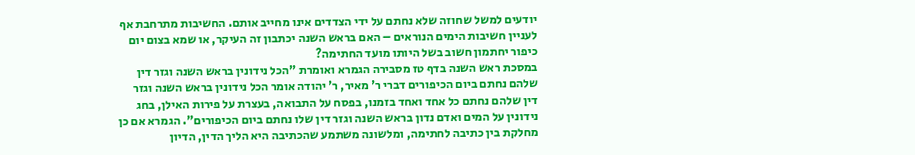יודעים למשל שחוזה שלא נחתם על ידי הצדדים אינו מחייב אותם. החשיבות מתרחבת אף לעניין חשיבות הימים הנוראים – האם בראש השנה יכתבון זה העיקר, או שמא בצום יום כיפור יחתמון חשוב בשל היותו מועד החתימה?
במסכת ראש השנה בדף טז מסבירה הגמרא ואומרת "הכל נידונין בראש השנה וגזר דין שלהם נחתם ביום הכיפורים דברי ר' מאיר, ר' יהודה אומר הכל נידונין בראש השנה וגזר דין שלהם נחתם כל אחד ואחד בזמנו, בפסח על התבואה, בעצרת על פירות האילן, בחג נידונין על המים ואדם נדון בראש השנה וגזר דין שלו נחתם ביום הכיפורים". הגמרא אם כן מחלקת בין כתיבה לחתימה, ומלשונה משתמע שהכתיבה היא הליך הדין, הדיון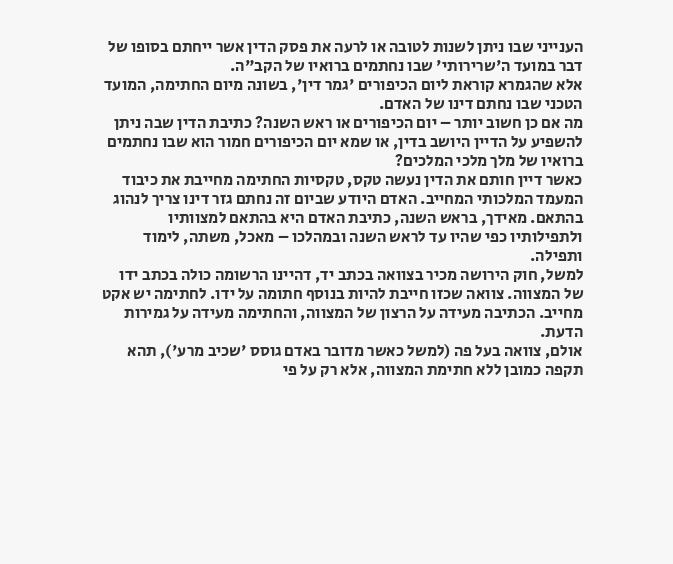הענייני שבו ניתן לשנות לטובה או לרעה את פסק הדין אשר ייחתם בסופו של דבר במועד ה'שרירותי' שבו נחתמים ברואיו של הקב"ה.
אלא שהגמרא קוראת ליום הכיפורים 'גמר דין', בשונה מיום החתימה, המועד הטכני שבו נחתם דינו של האדם.
מה אם כן חשוב יותר – יום הכיפורים או ראש השנה? כתיבת הדין שבה ניתן להשפיע על הדיין היושב בדין, או שמא יום הכיפורים חמור הוא שבו נחתמים ברואיו של מלך מלכי המלכים?
כאשר דיין חותם את הדין נעשה טקס, טקסיות החתימה מחייבת את כיבוד המעמד המלכותי המחייב. האדם היודע שביום זה נחתם גזר דינו צריך לנהוג בהתאם. מאידך, בראש השנה, כתיבת האדם היא בהתאם למצוותיו ולתפילותיו כפי שהיו עד לראש השנה ובמהלכו – מאכל, משתה, לימוד ותפילה.
למשל, חוק הירושה מכיר בצוואה בכתב יד, דהיינו הרשומה כולה בכתב ידו של המצווה. צוואה שכזו חייבת להיות בנוסף חתומה על ידו. לחתימה יש אקט מחייב. הכתיבה מעידה על הרצון של המצווה, והחתימה מעידה על גמירות הדעת.
אולם, צוואה בעל פה (למשל כאשר מדובר באדם גוסס 'שכיב מרע'), תהא תקפה כמובן ללא חתימת המצווה, אלא רק על פי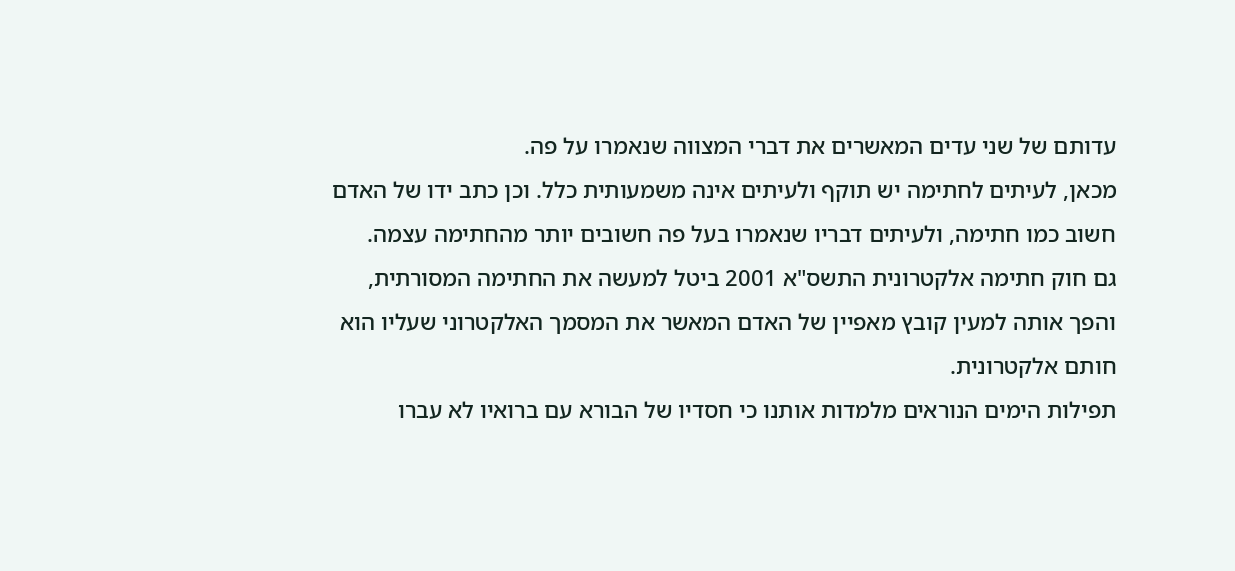עדותם של שני עדים המאשרים את דברי המצווה שנאמרו על פה.
מכאן, לעיתים לחתימה יש תוקף ולעיתים אינה משמעותית כלל. וכן כתב ידו של האדם חשוב כמו חתימה, ולעיתים דבריו שנאמרו בעל פה חשובים יותר מהחתימה עצמה.
גם חוק חתימה אלקטרונית התשס"א 2001 ביטל למעשה את החתימה המסורתית, והפך אותה למעין קובץ מאפיין של האדם המאשר את המסמך האלקטרוני שעליו הוא חותם אלקטרונית.
תפילות הימים הנוראים מלמדות אותנו כי חסדיו של הבורא עם ברואיו לא עברו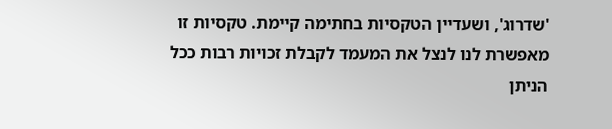'שדרוג', ושעדיין הטקסיות בחתימה קיימת. טקסיות זו מאפשרת לנו לנצל את המעמד לקבלת זכויות רבות ככל הניתן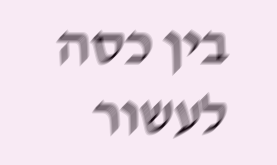בין כסה לעשור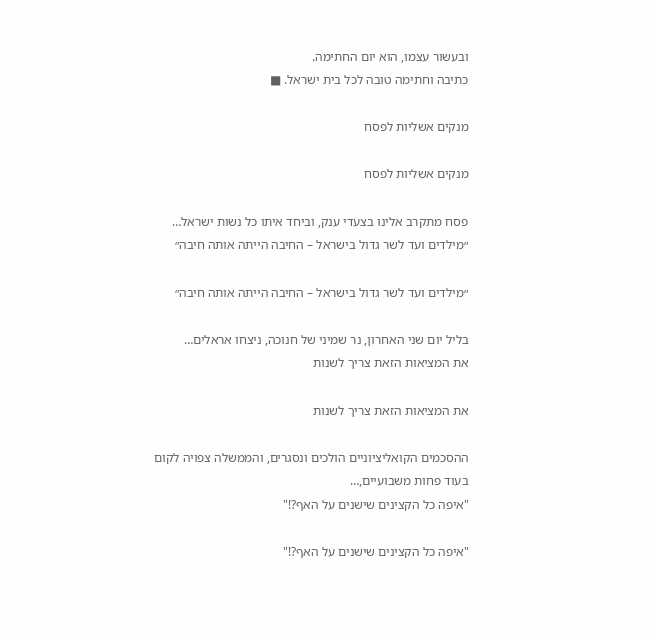ובעשור עצמו, הוא יום החתימה.
כתיבה וחתימה טובה לכל בית ישראל. ■

מנקים אשליות לפסח

מנקים אשליות לפסח

פסח מתקרב אלינו בצעדי ענק, וביחד איתו כל נשות ישראל…
״מילדים ועד לשר גדול בישראל – החיבה הייתה אותה חיבה״

״מילדים ועד לשר גדול בישראל – החיבה הייתה אותה חיבה״

בליל יום שני האחרון, נר שמיני של חנוכה, ניצחו אראלים…
את המציאות הזאת צריך לשנות

את המציאות הזאת צריך לשנות

ההסכמים הקואליציוניים הולכים ונסגרים, והממשלה צפויה לקום בעוד פחות משבועיים,…
"איפה כל הקצינים שישנים על האף?!"

"איפה כל הקצינים שישנים על האף?!"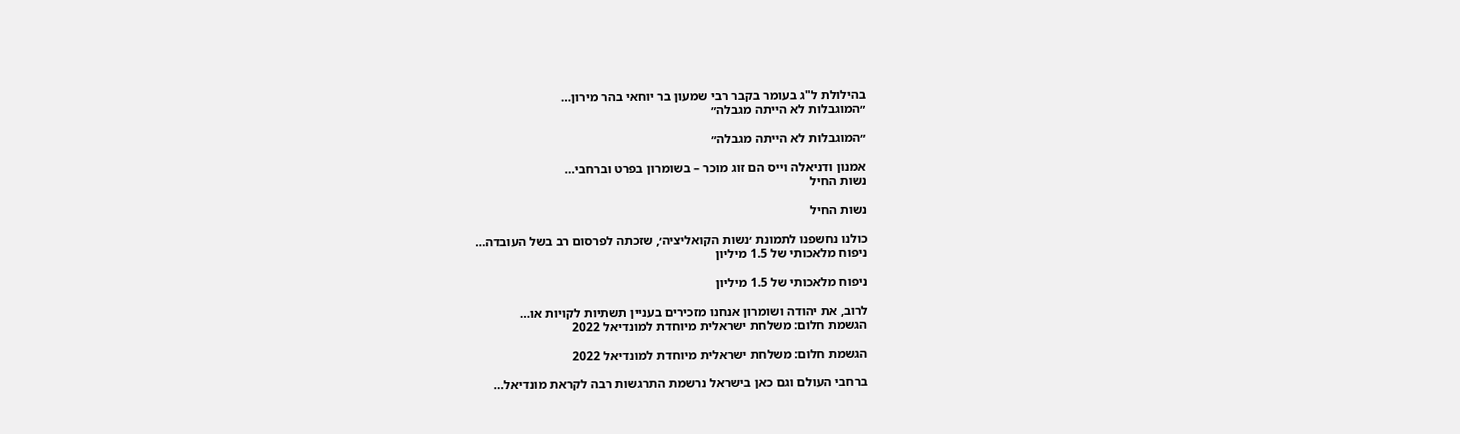בהילולת ל"ג בעומר בקבר רבי שמעון בר יוחאי בהר מירון…
״המוגבלות לא הייתה מגבלה״

״המוגבלות לא הייתה מגבלה״

אמנון ודניאלה וייס הם זוג מוכר – בשומרון בפרט וברחבי…
נשות החיל

נשות החיל

כולנו נחשפנו לתמונת ׳נשות הקואליציה׳, שזכתה לפרסום רב בשל העובדה…
ניפוח מלאכותי של 1.5 מיליון

ניפוח מלאכותי של 1.5 מיליון

לרוב, את יהודה ושומרון אנחנו מזכירים בעניין תשתיות לקויות או…
הגשמת חלום: משלחת ישראלית מיוחדת למונדיאל 2022

הגשמת חלום: משלחת ישראלית מיוחדת למונדיאל 2022

ברחבי העולם וגם כאן בישראל נרשמת התרגשות רבה לקראת מונדיאל…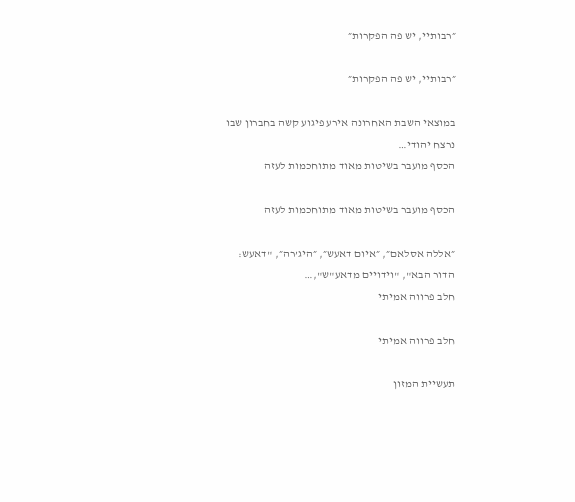״רבותיי, יש פה הפקרות״

״רבותיי, יש פה הפקרות״

במוצאי השבת האחרונה אירע פיגוע קשה בחברון שבו נרצח יהודי…
הכסף מועבר בשיטות מאוד מתוחכמות לעזה

הכסף מועבר בשיטות מאוד מתוחכמות לעזה

״אללה אסלאם״, ״איום דאעש״, ״היג’רה״, "דאעש: הדור הבא", "וידויים מדאע"ש",…
חלב פרווה אמיתי

חלב פרווה אמיתי

תעשיית המזון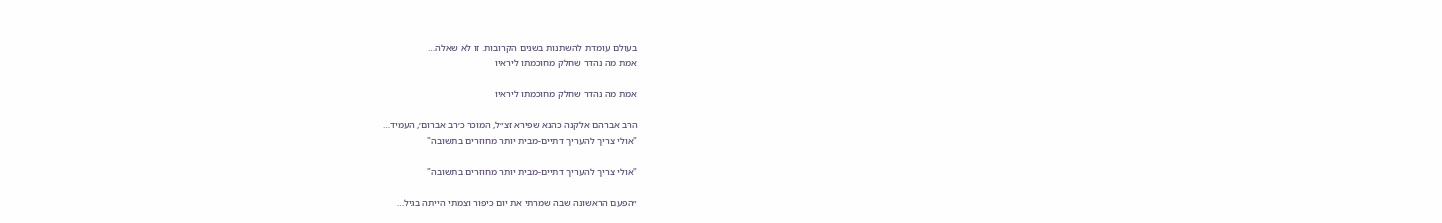בעולם עומדת להשתנות בשנים הקרובות. זו לא שאלה…
אמת מה נהדר שחלק מחוכמתו ליראיו

אמת מה נהדר שחלק מחוכמתו ליראיו

הרב אברהם אלקנה כהנא שפירא זצ״ל, המוכר כ׳רב אברום׳, העמיד…
"אולי צריך להעריך דתיים-מבית יותר מחוזרים בתשובה"

"אולי צריך להעריך דתיים-מבית יותר מחוזרים בתשובה"

״הפעם הראשונה שבה שמרתי את יום כיפור וצמתי הייתה בגיל…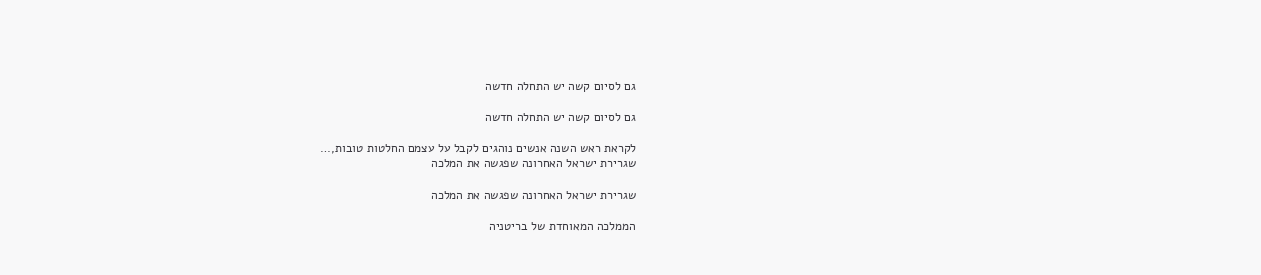גם לסיום קשה יש התחלה חדשה

גם לסיום קשה יש התחלה חדשה

לקראת ראש השנה אנשים נוהגים לקבל על עצמם החלטות טובות,…
שגרירת ישראל האחרונה שפגשה את המלכה

שגרירת ישראל האחרונה שפגשה את המלכה

הממלכה המאוחדת של בריטניה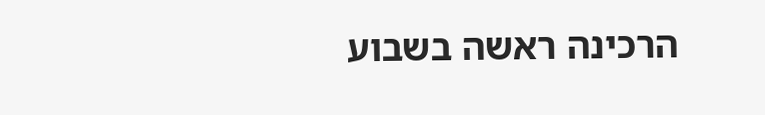הרכינה ראשה בשבוע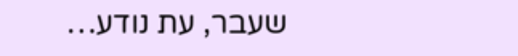שעבר, עת נודע…